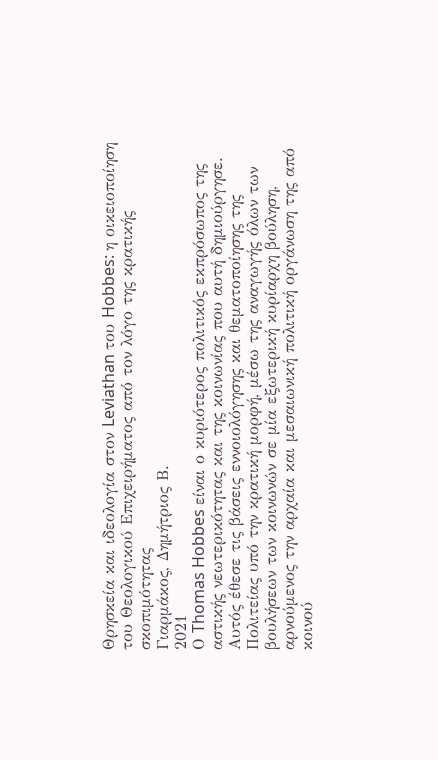Θρησκεία και ιδεολογία στον Leviathan του Hobbes: η οικειοποίηση του Θεολογικού Επιχειρήματος από τον λόγο της κρατικής σκοπιμότητας
Γιαρμάκος, Δημήτριος Β.
2021
Ο Thomas Hobbes είναι ο κυριότερος πολιτικός εκπρόσωπος της αστικής νεωτερικότητας και της κοινωνίας που αυτή δημιούργησε. Αυτός έθεσε τις βάσεις εννοιολόγησης και θεματοποίησης της Πολιτείας υπό την κρατική μορφή, μέσω της αναγωγής όλων των βουλήσεων των κοινωνών σε μία εξωτερική κυρίαρχη βούληση, αρνούμενος την αρχαία και μεσαιωνική πολιτική οργάνωση της από κοινού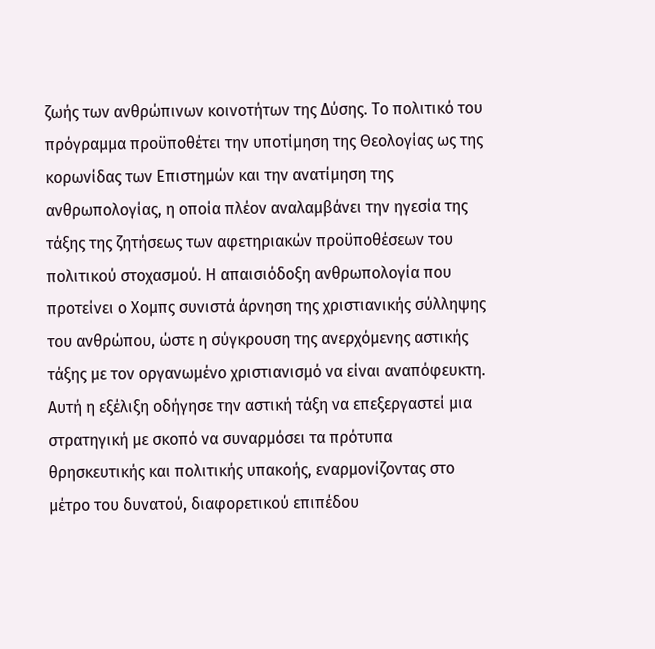ζωής των ανθρώπινων κοινοτήτων της Δύσης. Το πολιτικό του πρόγραμμα προϋποθέτει την υποτίμηση της Θεολογίας ως της κορωνίδας των Επιστημών και την ανατίμηση της ανθρωπολογίας, η οποία πλέον αναλαμβάνει την ηγεσία της τάξης της ζητήσεως των αφετηριακών προϋποθέσεων του πολιτικού στοχασμού. Η απαισιόδοξη ανθρωπολογία που προτείνει ο Χομπς συνιστά άρνηση της χριστιανικής σύλληψης του ανθρώπου, ώστε η σύγκρουση της ανερχόμενης αστικής τάξης με τον οργανωμένο χριστιανισμό να είναι αναπόφευκτη. Αυτή η εξέλιξη οδήγησε την αστική τάξη να επεξεργαστεί μια στρατηγική με σκοπό να συναρμόσει τα πρότυπα θρησκευτικής και πολιτικής υπακοής, εναρμονίζοντας στο μέτρο του δυνατού, διαφορετικού επιπέδου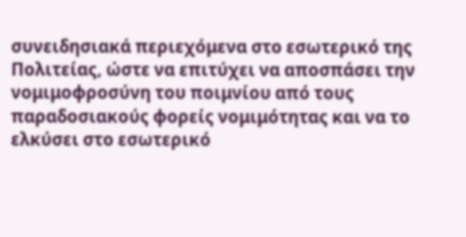συνειδησιακά περιεχόμενα στο εσωτερικό της Πολιτείας, ώστε να επιτύχει να αποσπάσει την νομιμοφροσύνη του ποιμνίου από τους παραδοσιακούς φορείς νομιμότητας και να το ελκύσει στο εσωτερικό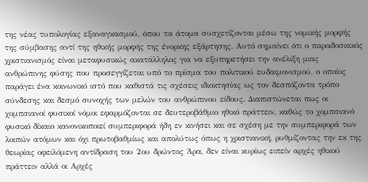της νέας τυπολογίας εξαναγκασμού, όπου τα άτομα συσχετίζονται μέσω της νομικής μορφής της σύμβασης αντί της ηθικής μορφής της ένορκης εξάρτησης. Αυτό σημαίνει ότι ο παραδοσιακός χριστιανισμός είναι μεταφυσικώς ακατάλληλος για να εξυπηρετήσει την ανέλιξη μιας ανθρώπινης φύσης που προσεγγίζεται υπό το πρίσμα του πολιτικού ευδαιμονισμού, ο οποίος παράγει ένα κοινωνικό ιστό που καθιστά τις σχέσεις ιδιοκτησίας ως τον δεσπόζοντα τρόπο σύνδεσης και δεσμό συνοχής των μελών του ανθρώπινου είδους. Διαπιστώνεται πως οι χομπσιανοί φυσικοί νόμοι εφαρμόζονται σε δευτεροβάθμιο ηθικό πράττειν, καθώς το χομπσιανό φυσικό δίκαιο κανονικοποιεί συμπεριφορά ήδη εν κινήσει και σε σχέση με την συμπεριφορά των λοιπών ατόμων και όχι πρωτοβαθμίως και απολύτως όπως η χριστιανική, ρυθμίζοντας την εκ της θεωρίας οφειλόμενη αντίδραση του 2ου δρώντος Άρα, δεν είναι κυρίως ειπείν αρχές ηθικού πράττειν αλλά οι Αρχές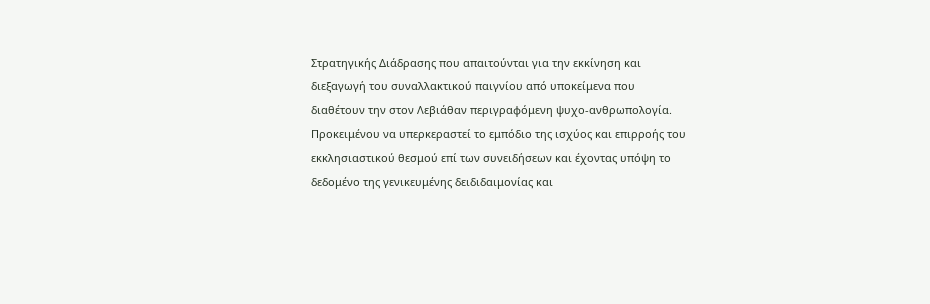Στρατηγικής Διάδρασης που απαιτούνται για την εκκίνηση και διεξαγωγή του συναλλακτικού παιγνίου από υποκείμενα που διαθέτουν την στον Λεβιάθαν περιγραφόμενη ψυχο-ανθρωπολογία. Προκειμένου να υπερκεραστεί το εμπόδιο της ισχύος και επιρροής του εκκλησιαστικού θεσμού επί των συνειδήσεων και έχοντας υπόψη το δεδομένο της γενικευμένης δειδιδαιμονίας και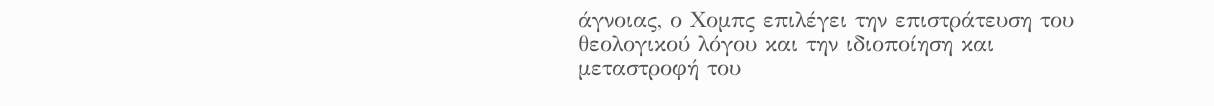άγνοιας, ο Χομπς επιλέγει την επιστράτευση του θεολογικού λόγου και την ιδιοποίηση και μεταστροφή του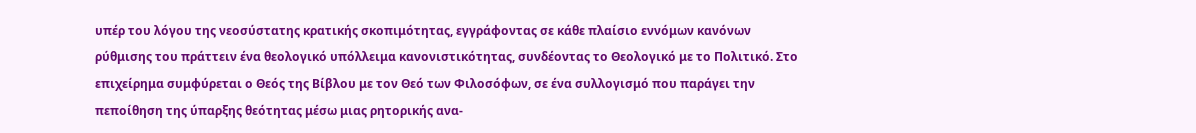υπέρ του λόγου της νεοσύστατης κρατικής σκοπιμότητας, εγγράφοντας σε κάθε πλαίσιο εννόμων κανόνων ρύθμισης του πράττειν ένα θεολογικό υπόλλειμα κανονιστικότητας, συνδέοντας το Θεολογικό με το Πολιτικό. Στο επιχείρημα συμφύρεται ο Θεός της Βίβλου με τον Θεό των Φιλοσόφων, σε ένα συλλογισμό που παράγει την πεποίθηση της ύπαρξης θεότητας μέσω μιας ρητορικής ανα-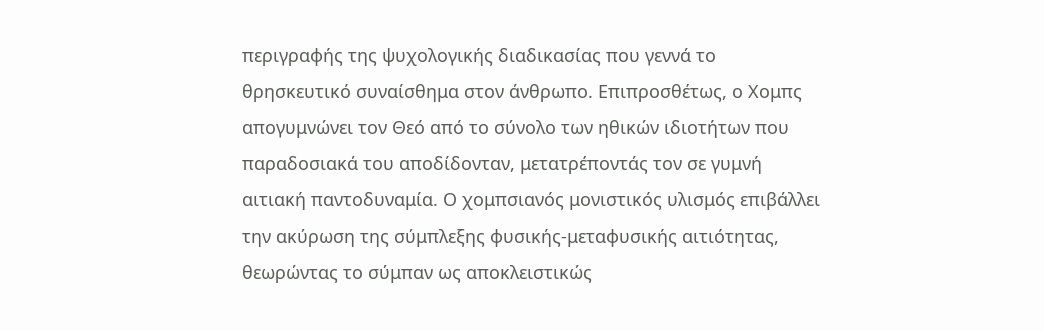περιγραφής της ψυχολογικής διαδικασίας που γεννά το θρησκευτικό συναίσθημα στον άνθρωπο. Επιπροσθέτως, ο Χομπς απογυμνώνει τον Θεό από το σύνολο των ηθικών ιδιοτήτων που παραδοσιακά του αποδίδονταν, μετατρέποντάς τον σε γυμνή αιτιακή παντοδυναμία. Ο χομπσιανός μονιστικός υλισμός επιβάλλει την ακύρωση της σύμπλεξης φυσικής-μεταφυσικής αιτιότητας, θεωρώντας το σύμπαν ως αποκλειστικώς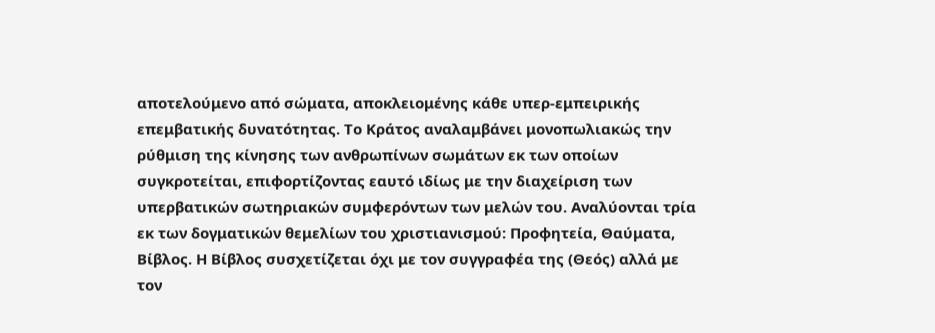αποτελούμενο από σώματα, αποκλειομένης κάθε υπερ-εμπειρικής επεμβατικής δυνατότητας. Το Κράτος αναλαμβάνει μονοπωλιακώς την ρύθμιση της κίνησης των ανθρωπίνων σωμάτων εκ των οποίων συγκροτείται, επιφορτίζοντας εαυτό ιδίως με την διαχείριση των υπερβατικών σωτηριακών συμφερόντων των μελών του. Αναλύονται τρία εκ των δογματικών θεμελίων του χριστιανισμού: Προφητεία, Θαύματα, Βίβλος. Η Βίβλος συσχετίζεται όχι με τον συγγραφέα της (Θεός) αλλά με τον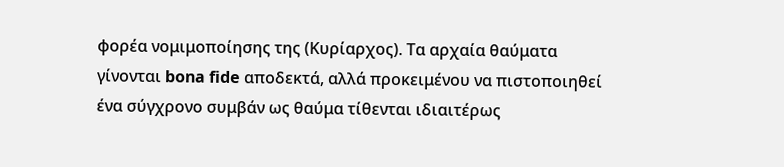φορέα νομιμοποίησης της (Κυρίαρχος). Τα αρχαία θαύματα γίνονται bona fide αποδεκτά, αλλά προκειμένου να πιστοποιηθεί ένα σύγχρονο συμβάν ως θαύμα τίθενται ιδιαιτέρως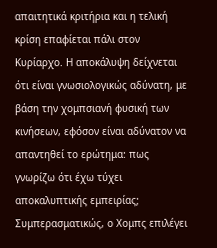απαιτητικά κριτήρια και η τελική κρίση επαφίεται πάλι στον Κυρίαρχο. Η αποκάλυψη δείχνεται ότι είναι γνωσιολογικώς αδύνατη, με βάση την χομπσιανή φυσική των κινήσεων, εφόσον είναι αδύνατον να απαντηθεί το ερώτημα: πως γνωρίζω ότι έχω τύχει αποκαλυπτικής εμπειρίας; Συμπερασματικώς, ο Χομπς επιλέγει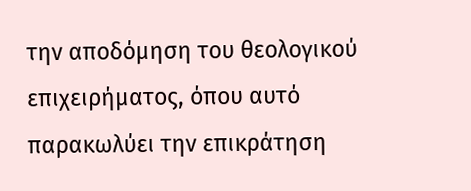την αποδόμηση του θεολογικού επιχειρήματος, όπου αυτό παρακωλύει την επικράτηση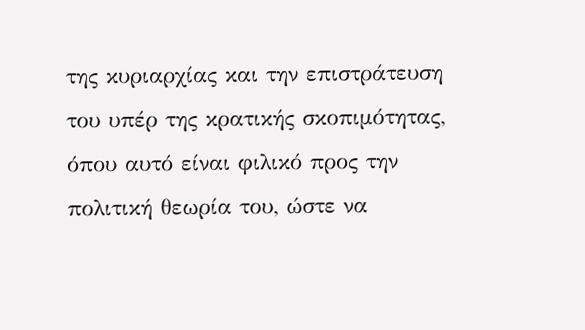της κυριαρχίας και την επιστράτευση του υπέρ της κρατικής σκοπιμότητας, όπου αυτό είναι φιλικό προς την πολιτική θεωρία του, ώστε να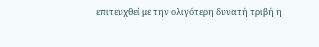επιτευχθεί με την ολιγότερη δυνατή τριβή η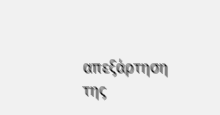απεξάρτηση της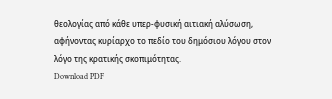θεολογίας από κάθε υπερ-φυσική αιτιακή αλύσωση, αφήνοντας κυρίαρχο το πεδίο του δημόσιου λόγου στον λόγο της κρατικής σκοπιμότητας.
Download PDF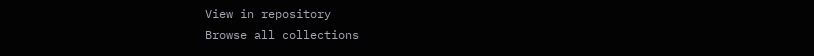View in repository
Browse all collections